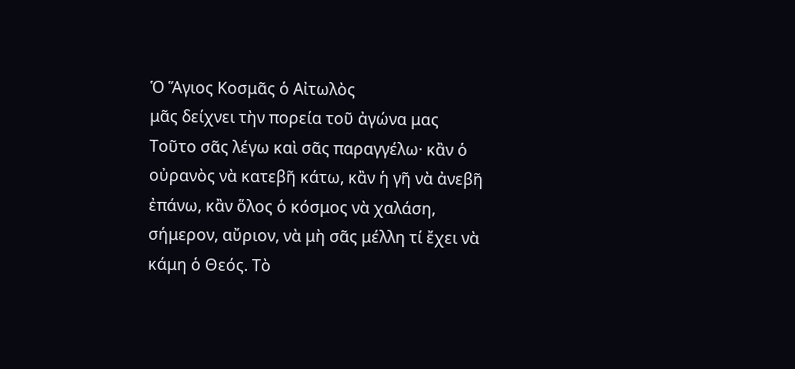Ὁ Ἅγιος Κοσμᾶς ὁ Αἰτωλὸς
μᾶς δείχνει τὴν πορεία τοῦ ἀγώνα μας
Τοῦτο σᾶς λέγω καὶ σᾶς παραγγέλω· κἂν ὁ οὐρανὸς νὰ κατεβῆ κάτω, κἂν ἡ γῆ νὰ ἀνεβῆ ἐπάνω, κἂν ὅλος ὁ κόσμος νὰ χαλάση, σήμερον, αὔριον, νὰ μὴ σᾶς μέλλη τί ἔχει νὰ κάμη ὁ Θεός. Τὸ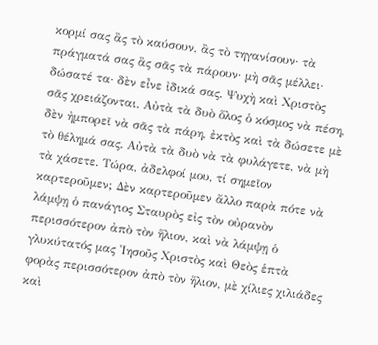κορμί σας ἂς τὸ καύσουν, ἂς τὸ τηγανίσουν· τὰ πράγματά σας ἂς σᾶς τὰ πάρουν· μὴ σᾶς μέλλει· δώσατέ τα· δὲν εἶνε ἰδικά σας. Ψυχὴ καὶ Χριστὸς σᾶς χρειάζονται. Αὐτὰ τὰ δυὸ ὅλος ὁ κόσμος νὰ πέση, δὲν ἠμπορεῖ νὰ σᾶς τὰ πάρη, ἐκτὸς καὶ τὰ δώσετε μὲ τὸ θέλημά σας. Αὐτὰ τὰ δυὸ νὰ τὰ φυλάγετε, νὰ μὴ τὰ χάσετε. Τώρα, ἀδελφοί μου, τί σημεῖον καρτεροῦμεν; Δὲν καρτεροῦμεν ἄλλο παρὰ πότε νὰ λάμψῃ ὁ πανάγιος Σταυρὸς εἰς τὸν οὐρανὸν περισσότερον ἀπὸ τὸν ἥλιον, καὶ νὰ λάμψῃ ὁ γλυκύτατός μας Ἰησοῦς Χριστὸς καὶ Θεὸς ἑπτὰ φορὰς περισσότερον ἀπὸ τὸν ἥλιον, μὲ χίλιες χιλιάδες καὶ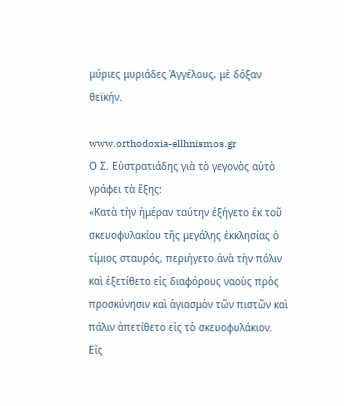μύριες μυριάδες Ἀγγέλους, μὲ δόξαν θεϊκήν.

www.orthodoxia-ellhnismos.gr
Ο Σ. Εὐστρατιάδης γιὰ τὸ γεγονὸς αὐτὸ γράφει τὰ ἕξης:
«Κατὰ τὴν ἡμέραν ταύτην ἐξήγετο ἐκ τοῦ σκευοφυλακίου τῆς μεγάλης ἐκκλησίας ὁ τίμιος σταυρός, περιήγετο ἀνὰ τὴν πόλιν καὶ ἐξετίθετο εἰς διαφόρους ναοὺς πρὸς προσκύνησιν καὶ ἁγιασμὸν τῶν πιστῶν καὶ πάλιν ἀπετίθετο εἰς τὸ σκευοφυλάκιον. Εἰς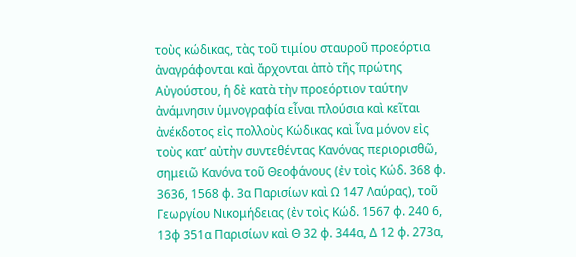τοὺς κώδικας, τὰς τοῦ τιμίου σταυροῦ προεόρτια ἀναγράφονται καὶ ἄρχονται ἀπὸ τῆς πρώτης Αὐγούστου, ἡ δὲ κατὰ τὴν προεόρτιον ταύτην ἀνάμνησιν ὑμνογραφία εἶναι πλούσια καὶ κεῖται ἀνέκδοτος εἰς πολλοὺς Κώδικας καὶ ἶνα μόνον εἰς τοὺς κατ’ αὐτὴν συντεθέντας Κανόνας περιορισθῶ, σημειῶ Κανόνα τοῦ Θεοφάνους (ἐν τοὶς Κώδ. 368 φ. 3636, 1568 φ. 3α Παρισίων καὶ Ω 147 Λαύρας), τοῦ Γεωργίου Νικομήδειας (ἐν τοὶς Κώδ. 1567 φ. 240 6, 13φ 351α Παρισίων καὶ Θ 32 φ. 344α, Δ 12 φ. 273α,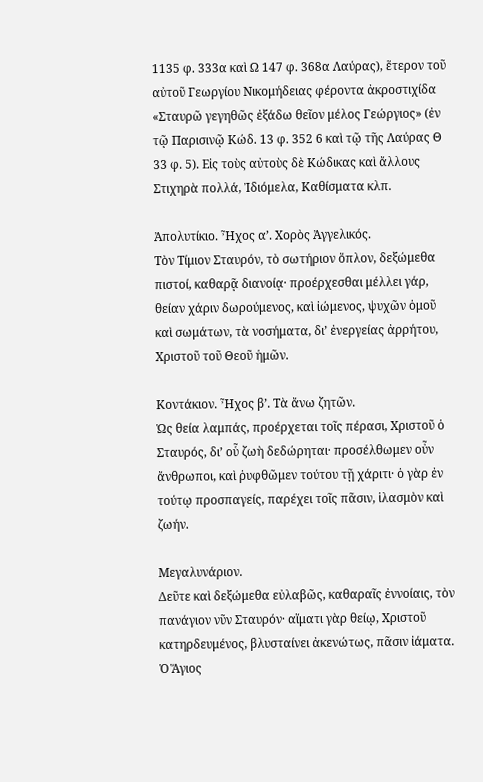1135 φ. 333α καὶ Ω 147 φ. 368α Λαύρας), ἕτερον τοῦ αὐτοῦ Γεωργίου Νικομήδειας φέροντα ἀκροστιχίδα «Σταυρῶ γεγηθῶς ἐξάδω θεῖον μέλος Γεώργιος» (ἐν τῷ Παρισινῷ Κώδ. 13 φ. 352 6 καὶ τῷ τῆς Λαύρας Θ 33 φ. 5). Εἰς τοὺς αὐτοὺς δὲ Κώδικας καὶ ἄλλους Στιχηρὰ πολλά, Ἰδιόμελα, Καθίσματα κλπ.

Ἀπολυτίκιο. Ἦχος α’. Χορὸς Ἀγγελικός.
Τὸν Τίμιον Σταυρόν, τὸ σωτήριον ὅπλον, δεξώμεθα πιστοί, καθαρᾷ διανοίᾳ· προέρχεσθαι μέλλει γάρ, θείαν χάριν δωρούμενος, καὶ ἰώμενος, ψυχῶν ὁμοῦ καὶ σωμάτων, τὰ νοσήματα, δι’ ἐνεργείας ἀρρήτου, Χριστοῦ τοῦ Θεοῦ ἡμῶν.

Κοντάκιον. Ἦχος β’. Τὰ ἄνω ζητῶν.
Ὡς θεία λαμπάς, προέρχεται τοῖς πέρασι, Χριστοῦ ὁ Σταυρός, δι’ οὗ ζωὴ δεδώρηται· προσέλθωμεν οὖν ἄνθρωποι, καὶ ῥυφθῶμεν τούτου τῇ χάριτι· ὁ γὰρ ἐν τούτῳ προσπαγείς, παρέχει τοῖς πᾶσιν, ἱλασμὸν καὶ ζωήν.

Μεγαλυνάριον.
Δεῦτε καὶ δεξώμεθα εὐλαβῶς, καθαραῖς ἐννοίαις, τὸν πανάγιον νῦν Σταυρόν· αἵματι γὰρ θείῳ, Χριστοῦ κατηρδευμένος, βλυσταίνει ἀκενώτως, πᾶσιν ἰάματα.
Ὁ Ἅγιος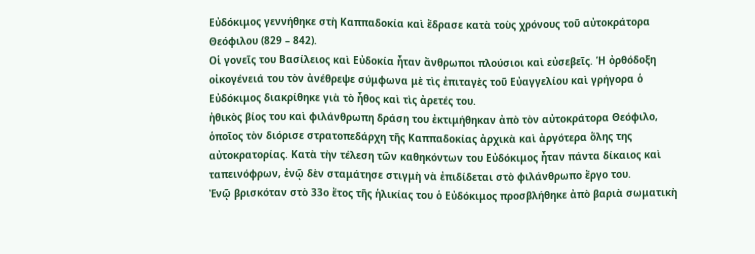Εὐδόκιμος γεννήθηκε στὴ Καππαδοκία καὶ ἔδρασε κατὰ τοὺς χρόνους τοῦ αὐτοκράτορα Θεόφιλου (829 – 842).
Οἱ γονεῖς του Βασίλειος καὶ Εὐδοκία ἦταν ἄνθρωποι πλούσιοι καὶ εὐσεβεῖς. Ἡ ὀρθόδοξη οἰκογένειά του τὸν ἀνέθρεψε σύμφωνα μὲ τὶς ἐπιταγὲς τοῦ Εὐαγγελίου καὶ γρήγορα ὁ Εὐδόκιμος διακρίθηκε γιὰ τὸ ἦθος καὶ τὶς ἀρετές του.
ἠθικὸς βίος του καὶ φιλάνθρωπη δράση του ἐκτιμήθηκαν ἀπὸ τὸν αὐτοκράτορα Θεόφιλο, ὁποῖος τὸν διόρισε στρατοπεδάρχη τῆς Καππαδοκίας ἀρχικὰ καὶ ἀργότερα ὅλης της αὐτοκρατορίας. Κατὰ τὴν τέλεση τῶν καθηκόντων του Εὐδόκιμος ἦταν πάντα δίκαιος καὶ ταπεινόφρων, ἐνῷ δὲν σταμάτησε στιγμὴ νὰ ἐπιδίδεται στὸ φιλάνθρωπο ἔργο του.
Ἐνῷ βρισκόταν στὸ 33ο ἔτος τῆς ἡλικίας του ὁ Εὐδόκιμος προσβλήθηκε ἀπὸ βαριὰ σωματικὴ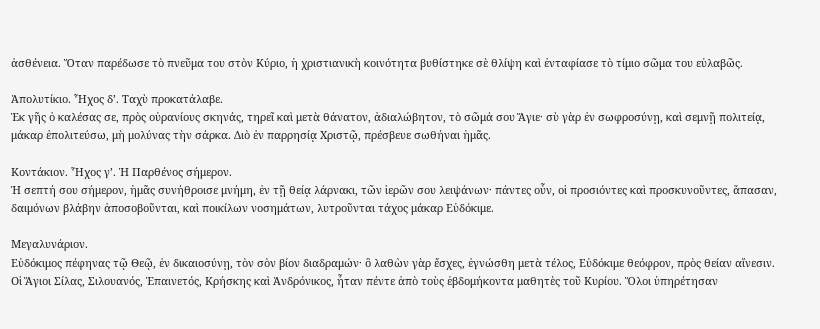ἀσθένεια. Ὅταν παρέδωσε τὸ πνεῦμα του στὸν Κύριο, ἡ χριστιανικὴ κοινότητα βυθίστηκε σὲ θλίψη καὶ ἐνταφίασε τὸ τίμιο σῶμα του εὐλαβῶς.

Ἀπολυτίκιο. Ἦχος δ’. Ταχὺ προκατάλαβε.
Ἐκ γῆς ὁ καλέσας σε, πρὸς οὐρανίους σκηνάς, τηρεῖ καὶ μετὰ θάνατον, ἀδιαλώβητον, τὸ σῶμά σου Ἅγιε· σὺ γὰρ ἐν σωφροσύνῃ, καὶ σεμνῇ πολιτείᾳ, μάκαρ ἐπολιτεύσω, μὴ μολύνας τὴν σάρκα. Διὸ ἐν παρρησίᾳ Χριστῷ, πρέσβευε σωθήναι ἡμᾶς.

Κοντάκιον. Ἦχος γ’. Ἡ Παρθένος σήμερον.
Ἡ σεπτή σου σήμερον, ἡμᾶς συνήθροισε μνήμη, ἐν τῇ θείᾳ λάρνακι, τῶν ἱερῶν σου λειψάνων· πάντες οὖν, οἱ προσιόντες καὶ προσκυνοῦντες, ἅπασαν, δαιμόνων βλάβην ἀποσοβοῦνται, καὶ ποικίλων νοσημάτων, λυτροῦνται τάχος μάκαρ Εὐδόκιμε.

Μεγαλυνάριον.
Εὐδόκιμος πέφηνας τῷ Θεῷ, ἐν δικαιοσύνῃ, τὸν σὸν βίον διαδραμών· ὃ λαθὼν γὰρ ἔσχες, ἐγνώσθη μετὰ τέλος, Εὐδόκιμε θεόφρον, πρὸς θείαν αἴνεσιν.
Οἱ Ἅγιοι Σίλας, Σιλουανός, Ἐπαινετός, Κρήσκης καὶ Ἀνδρόνικος, ἦταν πέντε ἀπὸ τοὺς ἑβδομήκοντα μαθητὲς τοῦ Κυρίου. Ὅλοι ὑπηρέτησαν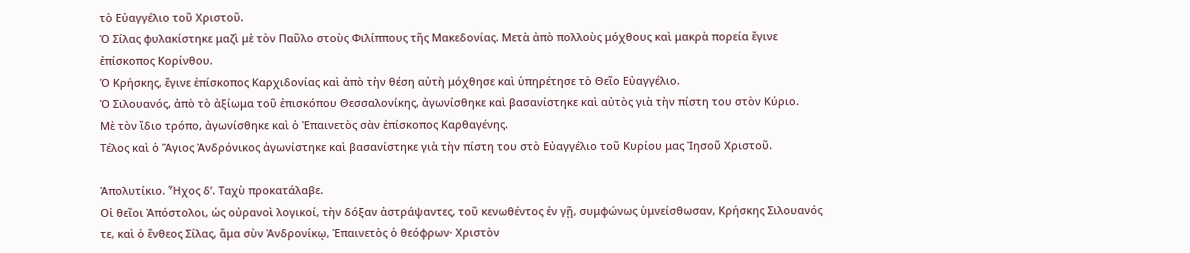τὸ Εὐαγγέλιο τοῦ Χριστοῦ.
Ὁ Σίλας φυλακίστηκε μαζὶ μὲ τὸν Παῦλο στοὺς Φιλίππους τῆς Μακεδονίας. Μετὰ ἀπὸ πολλοὺς μόχθους καὶ μακρὰ πορεία ἔγινε ἐπίσκοπος Κορίνθου.
Ὁ Κρήσκης, ἔγινε ἐπίσκοπος Καρχιδονίας καὶ ἀπὸ τὴν θέση αὐτὴ μόχθησε καὶ ὑπηρέτησε τὸ Θεῖο Εὐαγγέλιο.
Ὁ Σιλουανός, ἀπὸ τὸ ἀξίωμα τοῦ ἐπισκόπου Θεσσαλονίκης, ἀγωνίσθηκε καὶ βασανίστηκε καὶ αὐτὸς γιὰ τὴν πίστη του στὸν Κύριο.
Μὲ τὸν ἴδιο τρόπο, ἀγωνίσθηκε καὶ ὁ Ἐπαινετὸς σὰν ἐπίσκοπος Καρθαγένης.
Τέλος καὶ ὁ Ἅγιος Ἀνδρόνικος ἀγωνίστηκε καὶ βασανίστηκε γιὰ τὴν πίστη του στὸ Εὐαγγέλιο τοῦ Κυρίου μας Ἰησοῦ Χριστοῦ.

Ἀπολυτίκιο. Ἦχος δ’. Ταχὺ προκατάλαβε.
Οἱ θεῖοι Ἀπόστολοι, ὡς οὐρανοὶ λογικοί, τὴν δόξαν ἀστράψαντες, τοῦ κενωθέντος ἐν γῇ, συμφώνως ὑμνείσθωσαν, Κρήσκης Σιλουανός τε, καὶ ὁ ἔνθεος Σίλας, ἅμα σὺν Ἀνδρονίκῳ, Ἐπαινετὸς ὁ θεόφρων· Χριστὸν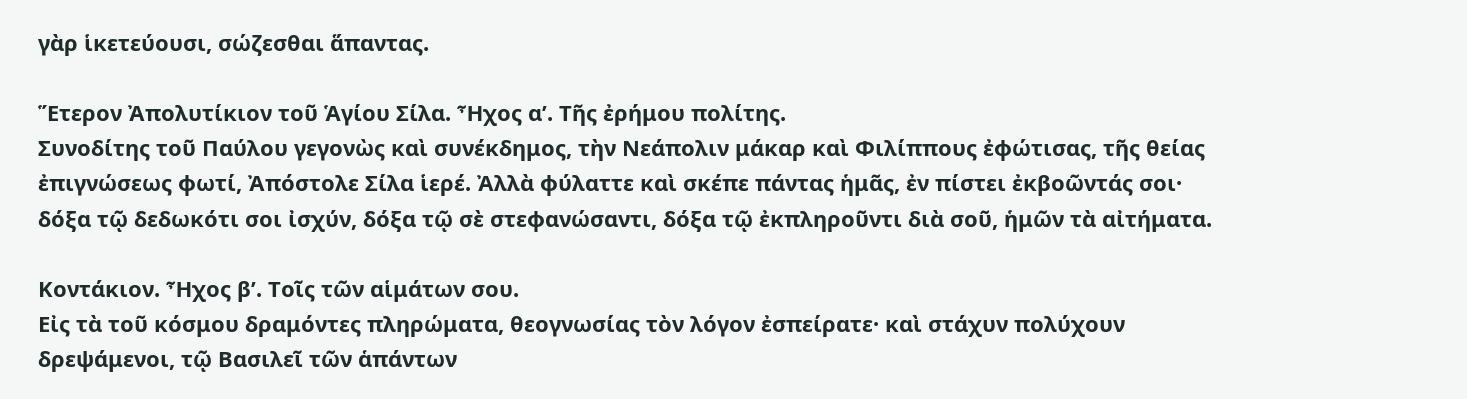γὰρ ἱκετεύουσι, σώζεσθαι ἅπαντας.

Ἕτερον Ἀπολυτίκιον τοῦ Ἁγίου Σίλα. Ἦχος α’. Τῆς ἐρήμου πολίτης.
Συνοδίτης τοῦ Παύλου γεγονὼς καὶ συνέκδημος, τὴν Νεάπολιν μάκαρ καὶ Φιλίππους ἐφώτισας, τῆς θείας ἐπιγνώσεως φωτί, Ἀπόστολε Σίλα ἱερέ. Ἀλλὰ φύλαττε καὶ σκέπε πάντας ἡμᾶς, ἐν πίστει ἐκβοῶντάς σοι· δόξα τῷ δεδωκότι σοι ἰσχύν, δόξα τῷ σὲ στεφανώσαντι, δόξα τῷ ἐκπληροῦντι διὰ σοῦ, ἡμῶν τὰ αἰτήματα.

Κοντάκιον. Ἦχος β’. Τοῖς τῶν αἱμάτων σου.
Εἰς τὰ τοῦ κόσμου δραμόντες πληρώματα, θεογνωσίας τὸν λόγον ἐσπείρατε· καὶ στάχυν πολύχουν δρεψάμενοι, τῷ Βασιλεῖ τῶν ἁπάντων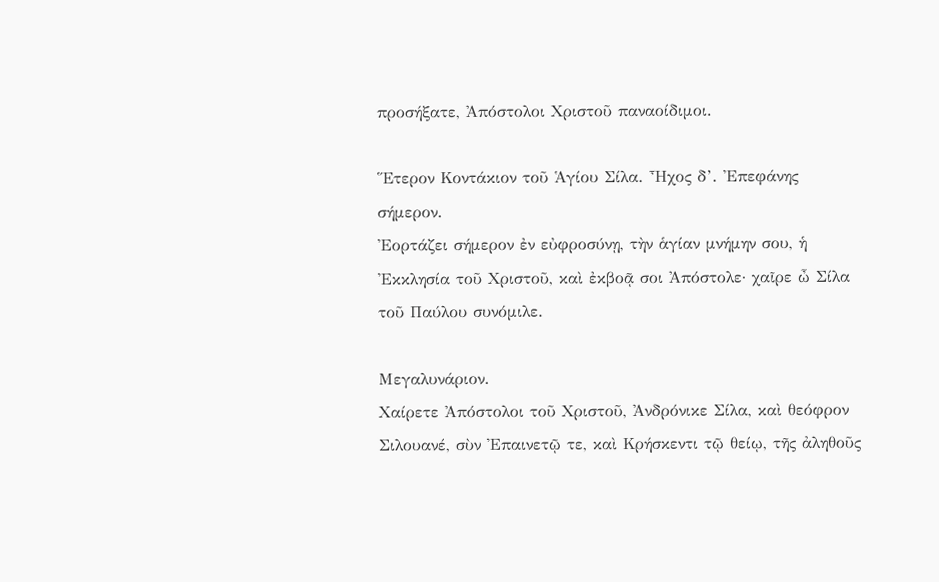προσήξατε, Ἀπόστολοι Χριστοῦ παναοίδιμοι.

Ἕτερον Κοντάκιον τοῦ Ἁγίου Σίλα. Ἦχος δ’. Ἐπεφάνης σήμερον.
Ἐορτάζει σήμερον ἐν εὐφροσύνῃ, τὴν ἁγίαν μνήμην σου, ἡ Ἐκκλησία τοῦ Χριστοῦ, καὶ ἐκβοᾷ σοι Ἀπόστολε· χαῖρε ὦ Σίλα τοῦ Παύλου συνόμιλε.

Μεγαλυνάριον.
Χαίρετε Ἀπόστολοι τοῦ Χριστοῦ, Ἀνδρόνικε Σίλα, καὶ θεόφρον Σιλουανέ, σὺν Ἐπαινετῷ τε, καὶ Κρήσκεντι τῷ θείῳ, τῆς ἀληθοῦς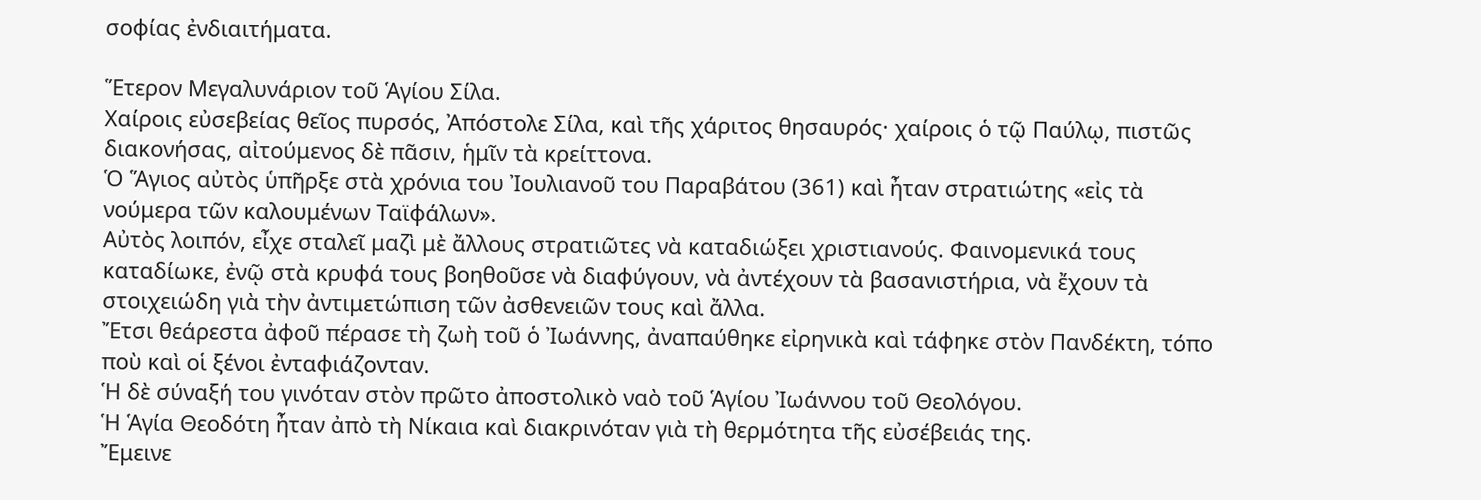σοφίας ἐνδιαιτήματα.

Ἕτερον Μεγαλυνάριον τοῦ Ἁγίου Σίλα.
Χαίροις εὐσεβείας θεῖος πυρσός, Ἀπόστολε Σίλα, καὶ τῆς χάριτος θησαυρός· χαίροις ὁ τῷ Παύλῳ, πιστῶς διακονήσας, αἰτούμενος δὲ πᾶσιν, ἡμῖν τὰ κρείττονα.
Ὁ Ἅγιος αὐτὸς ὑπῆρξε στὰ χρόνια του Ἰουλιανοῦ του Παραβάτου (361) καὶ ἦταν στρατιώτης «εἰς τὰ νούμερα τῶν καλουμένων Ταϊφάλων».
Αὐτὸς λοιπόν, εἶχε σταλεῖ μαζὶ μὲ ἄλλους στρατιῶτες νὰ καταδιώξει χριστιανούς. Φαινομενικά τους καταδίωκε, ἐνῷ στὰ κρυφά τους βοηθοῦσε νὰ διαφύγουν, νὰ ἀντέχουν τὰ βασανιστήρια, νὰ ἔχουν τὰ στοιχειώδη γιὰ τὴν ἀντιμετώπιση τῶν ἀσθενειῶν τους καὶ ἄλλα.
Ἔτσι θεάρεστα ἀφοῦ πέρασε τὴ ζωὴ τοῦ ὁ Ἰωάννης, ἀναπαύθηκε εἰρηνικὰ καὶ τάφηκε στὸν Πανδέκτη, τόπο ποὺ καὶ οἱ ξένοι ἐνταφιάζονταν.
Ἡ δὲ σύναξή του γινόταν στὸν πρῶτο ἀποστολικὸ ναὸ τοῦ Ἁγίου Ἰωάννου τοῦ Θεολόγου.
Ἡ Ἁγία Θεοδότη ἦταν ἀπὸ τὴ Νίκαια καὶ διακρινόταν γιὰ τὴ θερμότητα τῆς εὐσέβειάς της.
Ἔμεινε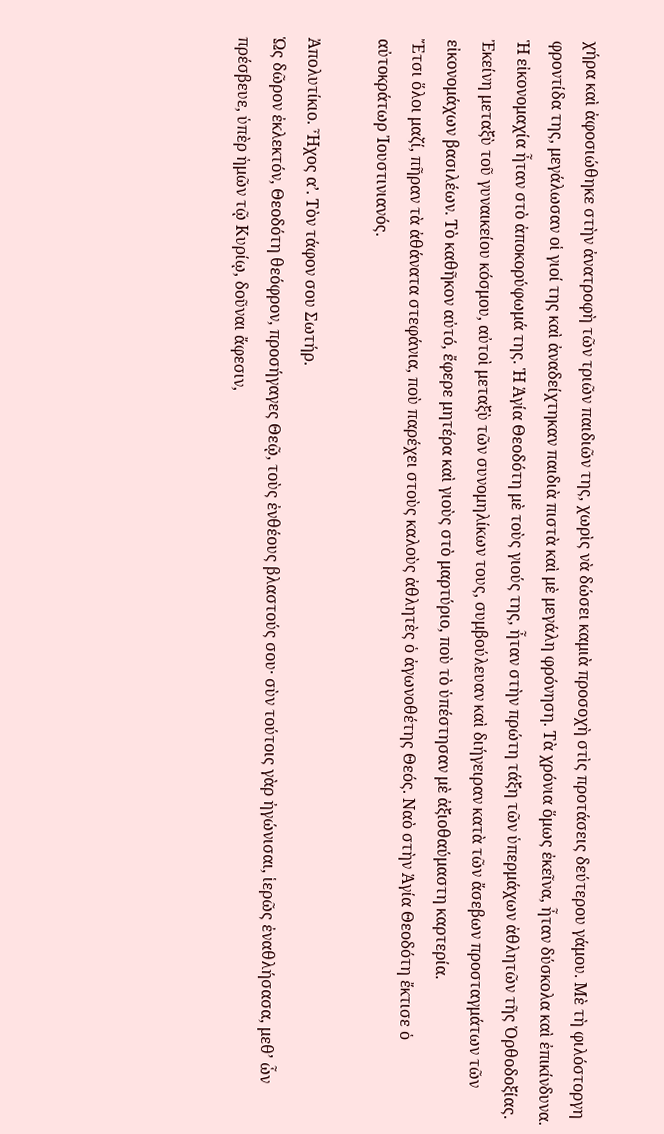χήρα καὶ ἀφοσιώθηκε στὴν ἀνατροφὴ τῶν τριῶν παιδιῶν της, χωρὶς νὰ δώσει καμιὰ προσοχὴ στὶς προτάσεις δεύτερου γάμου. Μὲ τὴ φιλόστοργη φροντίδα της, μεγάλωσαν οἱ γιοί της καὶ ἀναδείχτηκαν παιδιὰ πιστὰ καὶ μὲ μεγάλη φρόνηση. Τὰ χρόνια ὅμως ἐκεῖνα, ἦταν δύσκολα καὶ ἐπικίνδυνα. Ἡ εἰκονομαχία ἦταν στὸ ἀποκορύφωμά της. Ἡ Ἁγία Θεοδότη μὲ τοὺς γιούς της, ἦταν στὴν πρώτη τάξη τῶν ὑπερμάχων ἀθλητῶν τῆς Ὀρθοδοξίας. Ἐκείνη μεταξὺ τοῦ γυναικείου κόσμου, αὐτοὶ μεταξὺ τῶν συνομηλίκων τους, συμβούλευαν καὶ διήγειραν κατὰ τῶν ἄσεβων προσταγμάτων τῶν εἰκονομάχων βασιλέων. Τὸ καθῆκον αὐτό, ἔφερε μητέρα καὶ γιοὺς στὸ μαρτύριο, ποὺ τὸ ὑπέστησαν μὲ ἀξιοθαύμαστη καρτερία.
Ἔτσι ὅλοι μαζί, πῆραν τὰ ἀθάνατα στεφάνια, ποὺ παρέχει στοὺς καλοὺς ἀθλητὲς ὁ ἀγωνοθέτης Θεός. Ναὸ στὴν Ἁγία Θεοδότη ἔκτισε ὁ αὐτοκράτωρ Ἰουστινιανός.

Ἀπολυτίκιο. Ἦχος α’. Τὸν τάφον σου Σωτήρ.
Ὡς δῶρον ἐκλεκτόν, Θεοδότη θεόφρον, προσήγαγες Θεῷ, τοὺς ἐνθέους βλαστούς σου· σὺν τούτοις γὰρ ἠγώνισαι, ἱερῶς ἐναθλήσασα, μεθ’ ὧν πρέσβευε, ὑπὲρ ἡμῶν τῷ Κυρίῳ, δοῦναι ἄφεσιν,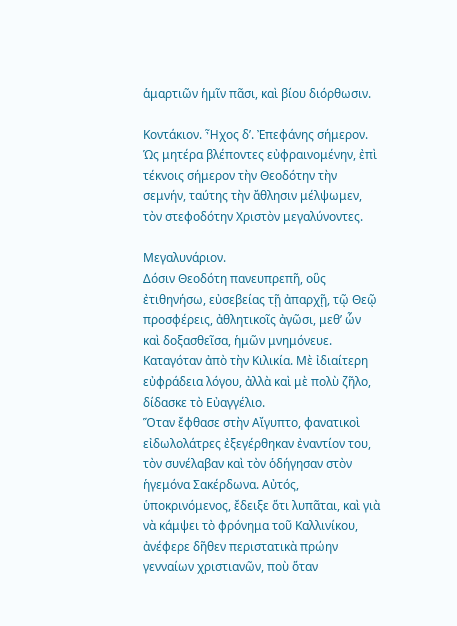ἁμαρτιῶν ἡμῖν πᾶσι, καὶ βίου διόρθωσιν.

Κοντάκιον. Ἦχος δ’. Ἐπεφάνης σήμερον.
Ὡς μητέρα βλέποντες εὐφραινομένην, ἐπὶ τέκνοις σήμερον τὴν Θεοδότην τὴν σεμνήν, ταύτης τὴν ἄθλησιν μέλψωμεν, τὸν στεφοδότην Χριστὸν μεγαλύνοντες.

Μεγαλυνάριον.
Δόσιν Θεοδότη πανευπρεπῆ, οὓς ἐτιθηνήσω, εὐσεβείας τῇ ἀπαρχῇ, τῷ Θεῷ προσφέρεις, ἀθλητικοῖς ἀγῶσι, μεθ’ ὧν καὶ δοξασθεῖσα, ἡμῶν μνημόνευε.
Καταγόταν ἀπὸ τὴν Κιλικία. Μὲ ἰδιαίτερη εὐφράδεια λόγου, ἀλλὰ καὶ μὲ πολὺ ζῆλο, δίδασκε τὸ Εὐαγγέλιο.
Ὅταν ἔφθασε στὴν Αἴγυπτο, φανατικοὶ εἰδωλολάτρες ἐξεγέρθηκαν ἐναντίον του, τὸν συνέλαβαν καὶ τὸν ὁδήγησαν στὸν ἡγεμόνα Σακέρδωνα. Αὐτός, ὑποκρινόμενος, ἔδειξε ὅτι λυπᾶται, καὶ γιὰ νὰ κάμψει τὸ φρόνημα τοῦ Καλλινίκου, ἀνέφερε δῆθεν περιστατικὰ πρώην γενναίων χριστιανῶν, ποὺ ὅταν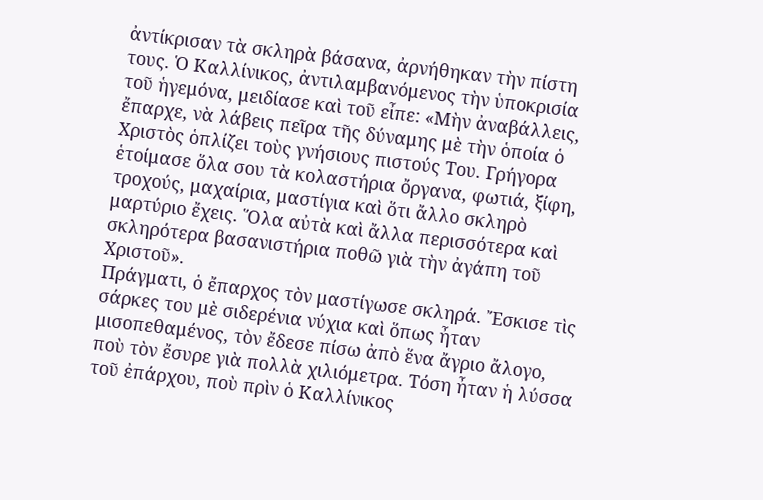ἀντίκρισαν τὰ σκληρὰ βάσανα, ἀρνήθηκαν τὴν πίστη τους. Ὁ Καλλίνικος, ἀντιλαμβανόμενος τὴν ὑποκρισία τοῦ ἡγεμόνα, μειδίασε καὶ τοῦ εἶπε: «Μὴν ἀναβάλλεις, ἔπαρχε, νὰ λάβεις πεῖρα τῆς δύναμης μὲ τὴν ὁποία ὁ Χριστὸς ὁπλίζει τοὺς γνήσιους πιστούς Του. Γρήγορα ἑτοίμασε ὅλα σου τὰ κολαστήρια ὄργανα, φωτιά, ξίφη, τροχούς, μαχαίρια, μαστίγια καὶ ὅτι ἄλλο σκληρὸ μαρτύριο ἔχεις. Ὅλα αὐτὰ καὶ ἄλλα περισσότερα καὶ σκληρότερα βασανιστήρια ποθῶ γιὰ τὴν ἀγάπη τοῦ Χριστοῦ».
Πράγματι, ὁ ἔπαρχος τὸν μαστίγωσε σκληρά. Ἔσκισε τὶς σάρκες του μὲ σιδερένια νύχια καὶ ὅπως ἦταν μισοπεθαμένος, τὸν ἔδεσε πίσω ἀπὸ ἕνα ἄγριο ἄλογο, ποὺ τὸν ἔσυρε γιὰ πολλὰ χιλιόμετρα. Τόση ἦταν ἡ λύσσα τοῦ ἐπάρχου, ποὺ πρὶν ὁ Καλλίνικος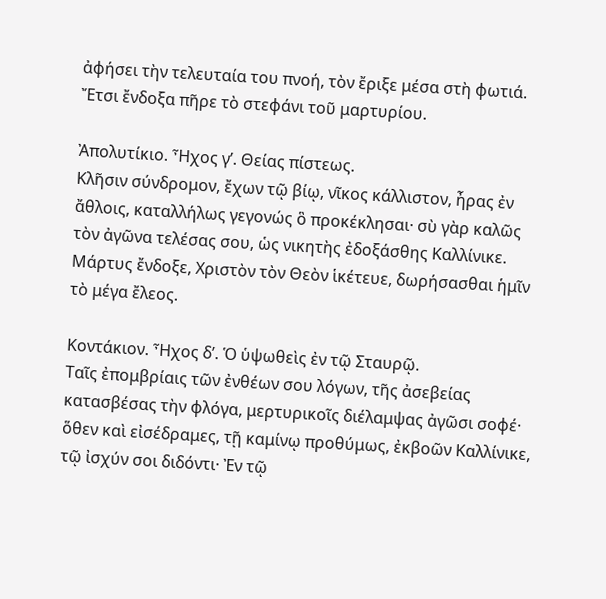ἀφήσει τὴν τελευταία του πνοή, τὸν ἔριξε μέσα στὴ φωτιά.
Ἔτσι ἔνδοξα πῆρε τὸ στεφάνι τοῦ μαρτυρίου.

Ἀπολυτίκιο. Ἦχος γ’. Θείας πίστεως.
Κλῆσιν σύνδρομον, ἔχων τῷ βίῳ, νῖκος κάλλιστον, ἦρας ἐν ἄθλοις, καταλλήλως γεγονώς ὃ προκέκλησαι· σὺ γὰρ καλῶς τὸν ἀγῶνα τελέσας σου, ὡς νικητὴς ἐδοξάσθης Καλλίνικε. Μάρτυς ἔνδοξε, Χριστὸν τὸν Θεὸν ἱκέτευε, δωρήσασθαι ἡμῖν τὸ μέγα ἔλεος.

Κοντάκιον. Ἦχος δ’. Ὁ ὑψωθεὶς ἐν τῷ Σταυρῷ.
Ταῖς ἐπομβρίαις τῶν ἐνθέων σου λόγων, τῆς ἀσεβείας κατασβέσας τὴν φλόγα, μερτυρικοῖς διέλαμψας ἀγῶσι σοφέ· ὅθεν καὶ εἰσέδραμες, τῇ καμίνῳ προθύμως, ἐκβοῶν Καλλίνικε, τῷ ἰσχύν σοι διδόντι· Ἐν τῷ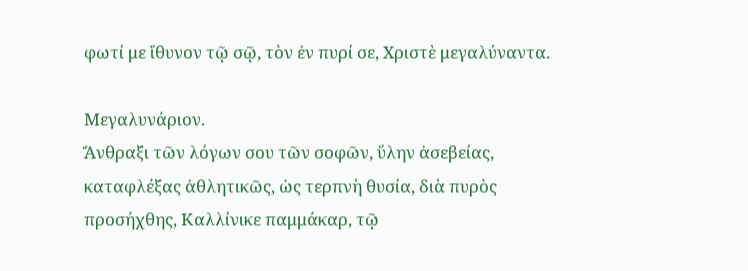φωτί με ἴθυνον τῷ σῷ, τὸν ἐν πυρί σε, Χριστὲ μεγαλύναντα.

Μεγαλυνάριον.
Ἄνθραξι τῶν λόγων σου τῶν σοφῶν, ὕλην ἀσεβείας, καταφλέξας ἀθλητικῶς, ὡς τερπνὴ θυσία, διὰ πυρὸς προσήχθης, Καλλίνικε παμμάκαρ, τῷ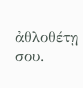ἀθλοθέτῃ σου.